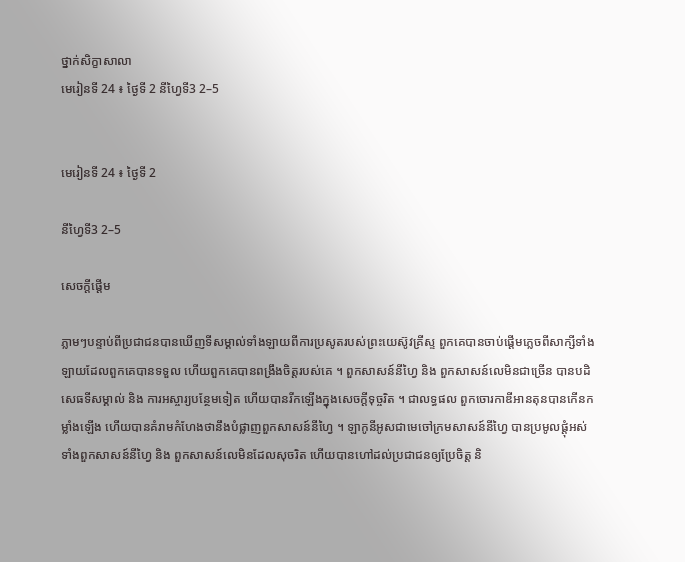ថ្នាក់សិក្ខាសាលា
មេរៀនទី 24 ៖ ថ្ងៃទី 2 នីហ្វៃទី3 2–5


មេរៀនទី 24 ៖ ថ្ងៃទី 2

នីហ្វៃទី3 2–5

សេចក្តីផ្ដើម

ភ្លាមៗបន្ទាប់ពីប្រជាជនបានឃើញទីសម្គាល់ទាំងឡាយពីការប្រសូតរបស់ព្រះយេស៊ូវគ្រីស្ទ ពួកគេបានចាប់ផ្ដើមភ្លេចពីសាក្សីទាំងឡាយដែលពួកគេបានទទួល ហើយពួកគេបានពង្រឹងចិត្តរបស់គេ ។ ពួកសាសន៍នីហ្វៃ និង ពួកសាសន៍លេមិនជាច្រើន បានបដិសេធទីសម្គាល់ និង ការអស្ចារ្យបន្ថែមទៀត ហើយបានរីកឡើងក្នុងសេចក្ដីទុច្ចរិត ។ ជាលទ្ធផល ពួកចោរកាឌីអានតុនបានកើនកម្លាំងឡើង ហើយបានគំរាមកំហែងថានឹងបំផ្លាញពួកសាសន៍នីហ្វៃ ។ ឡាកូនីអូសជាមេចៅក្រមសាសន៍នីហ្វៃ បានប្រមូលផ្តុំអស់ទាំងពួកសាសន៍នីហ្វៃ និង ពួកសាសន៍លេមិនដែលសុចរិត ហើយបានហៅដល់ប្រជាជនឲ្យប្រែចិត្ត និ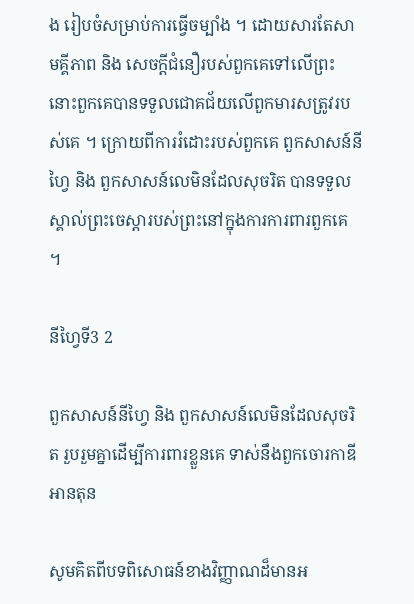ង រៀបចំសម្រាប់ការធ្វើចម្បាំង ។ ដោយសារតែសាមគ្គីភាព និង សេចក្ដីជំនឿរបស់ពួកគេទៅលើព្រះ នោះពួកគេបានទទួលជោគជ័យលើពួកមារសត្រូវរបស់គេ ។ ក្រោយពីការរំដោះរបស់ពួកគេ ពួកសាសន៍នីហ្វៃ និង ពួកសាសន៍លេមិនដែលសុចរិត បានទទួលស្គាល់ព្រះចេស្តារបស់ព្រះនៅក្នុងការការពារពួកគេ ។

នីហ្វៃទី3 2

ពួកសាសន៍នីហ្វៃ និង ពួកសាសន៍លេមិនដែលសុចរិត រួបរួមគ្នាដើម្បីការពារខ្លួនគេ ទាស់នឹងពួកចោរកាឌីអានតុន

សូមគិតពីបទពិសោធន៍ខាងវិញ្ញាណដ៏មានអ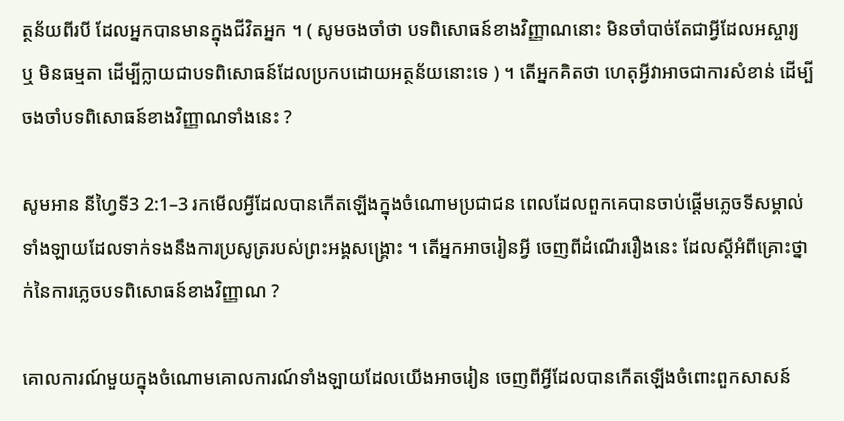ត្ថន័យពីរបី ដែលអ្នកបានមានក្នុងជីវិតអ្នក ។ ( សូមចងចាំថា បទពិសោធន៍ខាងវិញ្ញាណនោះ មិនចាំបាច់តែជាអ្វីដែលអស្ចារ្យ ឬ មិនធម្មតា ដើម្បីក្លាយជាបទពិសោធន៍ដែលប្រកបដោយអត្ថន័យនោះទេ ) ។ តើអ្នកគិតថា ហេតុអ្វីវាអាចជាការសំខាន់ ដើម្បីចងចាំបទពិសោធន៍ខាងវិញ្ញាណទាំងនេះ ?

សូមអាន នីហ្វៃទី3 2:1–3 រកមើលអ្វីដែលបានកើតឡើងក្នុងចំណោមប្រជាជន ពេលដែលពួកគេបានចាប់ផ្ដើមភ្លេចទីសម្គាល់ទាំងឡាយដែលទាក់ទងនឹងការប្រសូត្ររបស់ព្រះអង្គសង្គ្រោះ ។ តើអ្នកអាចរៀនអ្វី ចេញពីដំណើររឿងនេះ ដែលស្ដីអំពីគ្រោះថ្នាក់នៃការភ្លេចបទពិសោធន៍ខាងវិញ្ញាណ ?

គោលការណ៍មួយក្នុងចំណោមគោលការណ៍ទាំងឡាយដែលយើងអាចរៀន ចេញពីអ្វីដែលបានកើតឡើងចំពោះពួកសាសន៍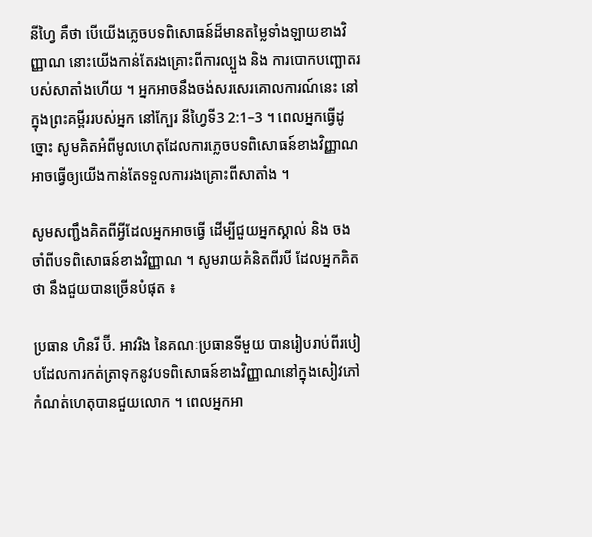នីហ្វៃ គឺថា បើយើងភ្លេចបទពិសោធន៍ដ៏មានតម្លៃទាំងឡាយខាងវិញ្ញាណ នោះយើងកាន់តែរងគ្រោះពីការល្បួង និង ការបោកបញ្ឆោតរបស់សាតាំងហើយ ។ អ្នកអាចនឹងចង់សរសេរគោលការណ៍នេះ នៅក្នុងព្រះគម្ពីររបស់អ្នក នៅក្បែរ នីហ្វៃទី3 2:1–3 ។ ពេលអ្នកធ្វើដូច្នោះ សូមគិតអំពីមូលហេតុដែលការភ្លេចបទពិសោធន៍ខាងវិញ្ញាណ អាចធ្វើឲ្យយើងកាន់តែទទួលការរងគ្រោះពីសាតាំង ។

សូមសញ្ជឹងគិតពីអ្វីដែលអ្នកអាចធ្វើ ដើម្បីជួយអ្នកស្គាល់ និង ចងចាំពីបទពិសោធន៍ខាងវិញ្ញាណ ។ សូមរាយគំនិតពីរបី ដែលអ្នកគិតថា នឹងជួយបានច្រើនបំផុត ៖

ប្រធាន ហិនរី ប៊ី. អាវរិង នៃគណៈប្រធានទីមួយ បានរៀបរាប់ពីរបៀបដែលការកត់ត្រាទុកនូវបទពិសោធន៍ខាងវិញ្ញាណនៅក្នុងសៀវភៅកំណត់ហេតុបានជួយលោក ។ ពេលអ្នកអា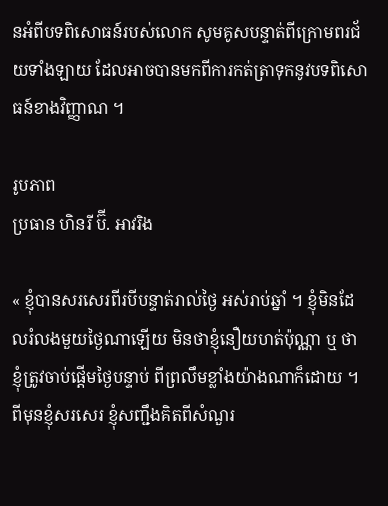នអំពីបទពិសោធន៍របស់លោក សូមគូសបន្ទាត់ពីក្រោមពរជ័យទាំងឡាយ ដែលអាចបានមកពីការកត់ត្រាទុកនូវបទពិសោធន៍ខាងវិញ្ញាណ ។

រូបភាព
ប្រធាន ហិនរី ប៊ី. អាវរិង

« ខ្ញុំបានសរសេរពីរបីបន្ទាត់រាល់ថ្ងៃ អស់រាប់ឆ្នាំ ។ ខ្ញុំមិនដែលរំលងមួយថ្ងៃណាឡើយ មិនថាខ្ញុំនឿយហត់ប៉ុណ្ណា ឬ ថាខ្ញុំត្រូវចាប់ផ្ដើមថ្ងៃបន្ទាប់ ពីព្រលឹមខ្លាំងយ៉ាងណាក៏ដោយ ។ ពីមុនខ្ញុំសរសេរ ខ្ញុំសញ្ជឹងគិតពីសំណួរ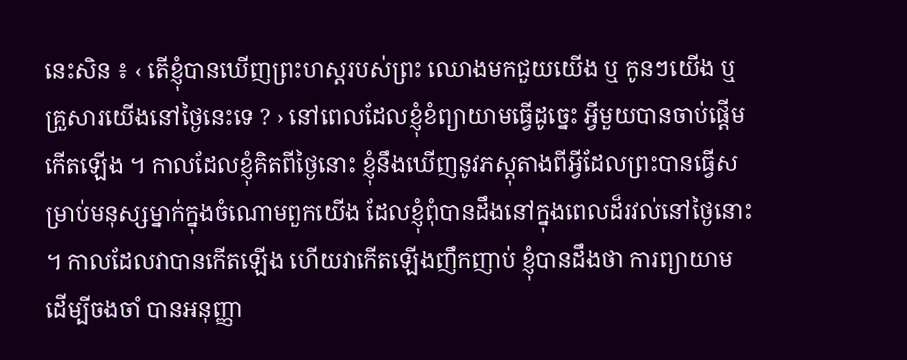នេះសិន ៖ ‹ តើខ្ញុំបានឃើញព្រះហស្ដរបស់ព្រះ ឈោងមកជួយយើង ឬ កូនៗយើង ឬ គ្រួសារយើងនៅថ្ងៃនេះទេ ? › នៅពេលដែលខ្ញុំខំព្យាយាមធ្វើដូច្នេះ អ្វីមួយបានចាប់ផ្ដើមកើតឡើង ។ កាលដែលខ្ញុំគិតពីថ្ងៃនោះ ខ្ញុំនឹងឃើញនូវភស្ដុតាងពីអ្វីដែលព្រះបានធ្វើសម្រាប់មនុស្សម្នាក់ក្នុងចំណោមពួកយើង ដែលខ្ញុំពុំបានដឹងនៅក្នុងពេលដ៏រវល់នៅថ្ងៃនោះ ។ កាលដែលវាបានកើតឡើង ហើយវាកើតឡើងញឹកញាប់ ខ្ញុំបានដឹងថា ការព្យាយាមដើម្បីចងចាំ បានអនុញ្ញា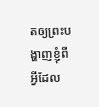តឲ្យព្រះបង្ហាញខ្ញុំពីអ្វីដែល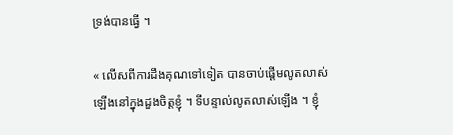ទ្រង់បានធ្វើ ។

« លើសពីការដឹងគុណទៅទៀត បានចាប់ផ្ដើមលូតលាស់ឡើងនៅក្នុងដួងចិត្តខ្ញុំ ។ ទីបន្ទាល់លូតលាស់ឡើង ។ ខ្ញុំ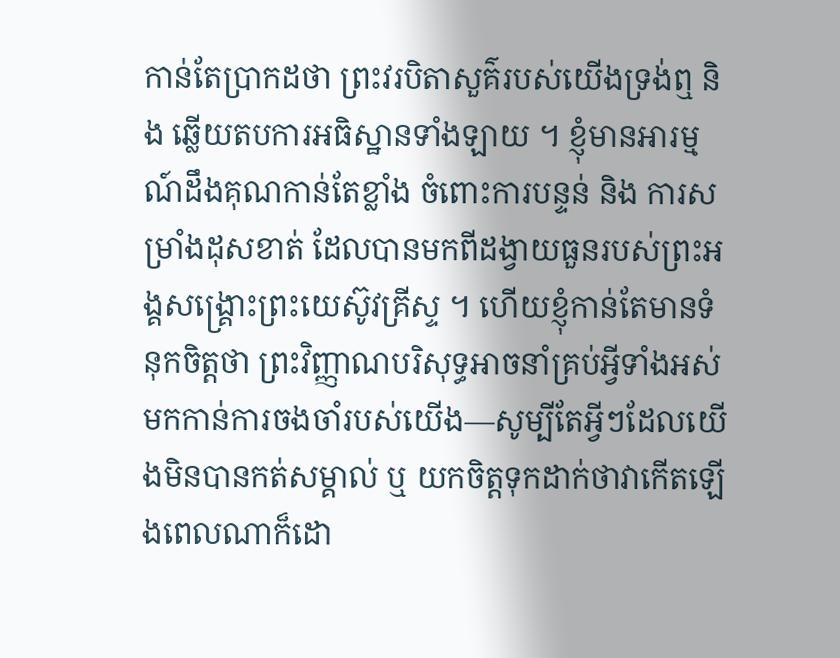កាន់តែប្រាកដថា ព្រះវរបិតាសួគ៌របស់យើងទ្រង់ឮ និង ឆ្លើយតបការអធិស្ឋានទាំងឡាយ ។ ខ្ញុំមានអារម្មណ៍ដឹងគុណកាន់តែខ្លាំង ចំពោះការបន្ទន់ និង ការសម្រាំងដុសខាត់ ដែលបានមកពីដង្វាយធួនរបស់ព្រះអង្គសង្គ្រោះព្រះយេស៊ូវគ្រីស្ទ ។ ហើយខ្ញុំកាន់តែមានទំនុកចិត្តថា ព្រះវិញ្ញាណបរិសុទ្ធអាចនាំគ្រប់អ្វីទាំងអស់មកកាន់ការចងចាំរបស់យើង—សូម្បីតែអ្វីៗដែលយើងមិនបានកត់សម្គាល់ ឬ យកចិត្តទុកដាក់ថាវាកើតឡើងពេលណាក៏ដោ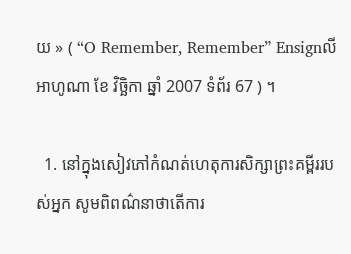យ » ( “O Remember, Remember” Ensignលីអាហូណា ខែ វិច្ឆិកា ឆ្នាំ 2007 ទំព័រ 67 ) ។

  1. នៅក្នុងសៀវភៅកំណត់ហេតុការសិក្សាព្រះគម្ពីររបស់អ្នក សូមពិពណ៌នាថាតើការ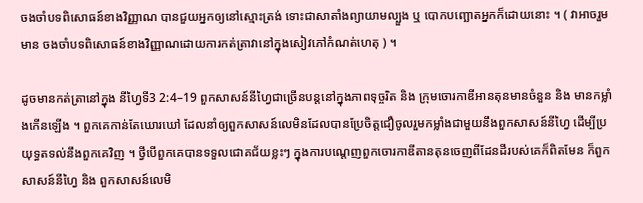ចងចាំបទពិសោធន៍ខាងវិញ្ញាណ បានជួយអ្នកឲ្យនៅស្មោះត្រង់ ទោះជាសាតាំងព្យាយាមល្បួង ឬ បោកបញ្ឆោតអ្នកក៏ដោយនោះ ។ ( វាអាចរួមមាន ចងចាំបទពិសោធន៍ខាងវិញ្ញាណដោយការកត់ត្រាវានៅក្នុងសៀវភៅកំណត់ហេតុ ) ។

ដូចមានកត់ត្រានៅក្នុង នីហ្វៃទី3 2:4–19 ពួកសាសន៍នីហ្វៃជាច្រើនបន្តនៅក្នុងភាពទុច្ចរិត និង ក្រុមចោរកាឌីអានតុនមានចំនួន និង មានកម្លាំងកើនឡើង ។ ពួកគេកាន់តែឃោរឃៅ ដែលនាំឲ្យពួកសាសន៍លេមិនដែលបានប្រែចិត្តជឿចូលរួមកម្លាំងជាមួយនឹងពួកសាសន៍នីហ្វៃ ដើម្បីប្រយុទ្ធតទល់នឹងពួកគេវិញ ។ ថ្វីបើពួកគេបានទទួលជោគជ័យខ្លះៗ ក្នុងការបណ្ដេញពួកចោរកាឌីតានតុនចេញពីដែនដីរបស់គេក៏ពិតមែន ក៏ពួកសាសន៍នីហ្វៃ និង ពួកសាសន៍លេមិ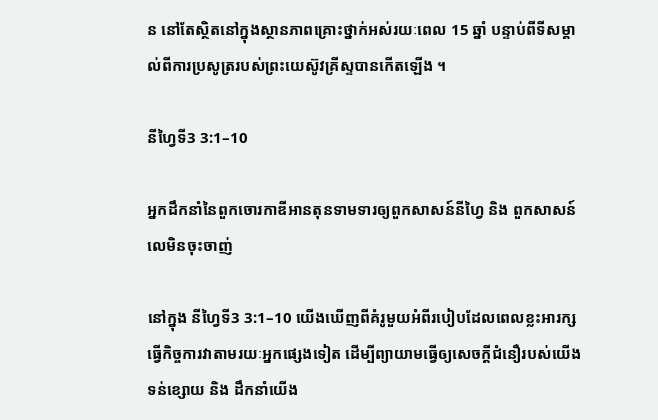ន នៅតែស្ថិតនៅក្នុងស្ថានភាពគ្រោះថ្នាក់អស់រយៈពេល 15 ឆ្នាំ បន្ទាប់ពីទីសម្គាល់ពីការប្រសូត្ររបស់ព្រះយេស៊ូវគ្រីស្ទបានកើតឡើង ។

នីហ្វៃទី3 3:1–10

អ្នកដឹកនាំនៃពួកចោរកាឌីអានតុនទាមទារឲ្យពួកសាសន៍នីហ្វៃ និង ពួកសាសន៍លេមិនចុះចាញ់

នៅក្នុង នីហ្វៃទី3 3:1–10 យើងឃើញពីគំរូមួយអំពីរបៀបដែលពេលខ្លះអារក្សធ្វើកិច្ចការវាតាមរយៈអ្នកផ្សេងទៀត ដើម្បីព្យាយាមធ្វើឲ្យសេចក្ដីជំនឿរបស់យើងទន់ខ្សោយ និង ដឹកនាំយើង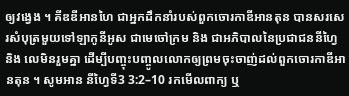ឲ្យវង្វេង ។ គីឌឌីអានហៃ ជាអ្នកដឹកនាំរបស់ពួកចោរកាឌីអានតុន បានសរសេរសំបុត្រមួយទៅឡាកូនីអូស ជាមេចៅក្រម និង ជាអភិបាលនៃប្រជាជននីហ្វៃ និង លេមិនរួមគ្នា ដើម្បីបញ្ចុះបញ្ចូលលោកឲ្យព្រមចុះចាញ់ដល់ពួកចោរកាឌីអានតុន ។ សូមអាន នីហ្វៃទី3 3:2–10 រកមើលពាក្យ ឬ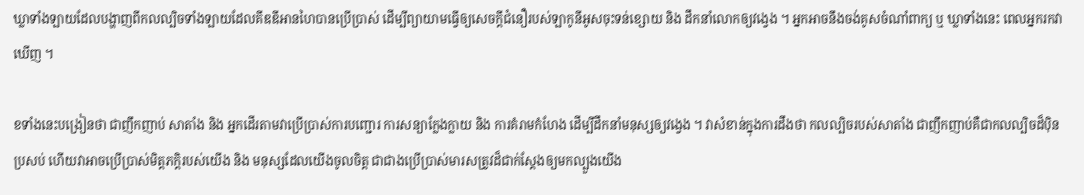ឃ្លាទាំងឡាយដែលបង្ហាញពីកលល្បិចទាំងឡាយដែលគីឌឌីអានហៃបានប្រើប្រាស់ ដើម្បីព្យាយាមធ្វើឲ្យសេចក្ដីជំនឿរបស់ឡាកូនីអូសចុះទន់ខ្សោយ និង ដឹកនាំលោកឲ្យវង្វេង ។ អ្នកអាចនឹងចង់គូសចំណាំពាក្យ ឬ ឃ្លាទាំងនេះ ពេលអ្នករកវាឃើញ ។

ខទាំងនេះបង្រៀនថា ជាញឹកញាប់ សាតាំង និង អ្នកដើរតាមវាប្រើប្រាស់ការបញ្ជោរ ការសន្យាក្លែងក្លាយ និង ការគំរាមកំហែង ដើម្បីដឹកនាំមនុស្សឲ្យវង្វេង ។ វាសំខាន់ក្នុងការដឹងថា កលល្បិចរបស់សាតាំង ជាញឹកញាប់គឺជាកលល្បិចដ៏ប៉ិនប្រសប់ ហើយវាអាចប្រើប្រាស់មិត្តភក្ដិរបស់យើង និង មនុស្សដែលយើងចូលចិត្ត ជាជាងប្រើប្រាស់មារសត្រូវដ៏ជាក់ស្ដែងឲ្យមកល្បួងយើង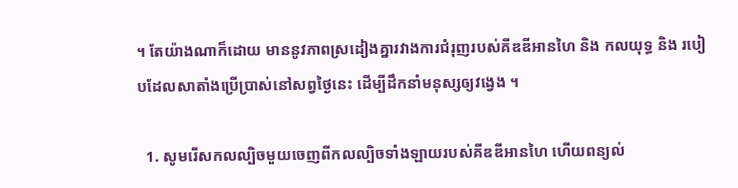។ តែយ៉ាងណាក៏ដោយ មាននូវភាពស្រដៀងគ្នារវាងការជំរុញរបស់គីឌឌីអានហៃ និង កលយុទ្ធ និង របៀបដែលសាតាំងប្រើប្រាស់នៅសព្វថ្ងៃនេះ ដើម្បីដឹកនាំមនុស្សឲ្យវង្វេង ។

  1. សូមរើសកលល្បិចមួយចេញពីកលល្បិចទាំងឡាយរបស់គីឌឌីអានហៃ ហើយពន្យល់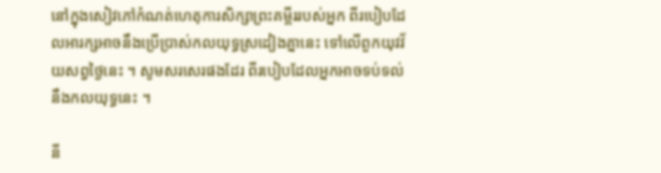នៅក្នុងសៀវភៅកំណត់ហេតុការសិក្សាព្រះគម្ពីររបស់អ្នក ពីរបៀបដែលអារក្សអាចនឹងប្រើប្រាស់កលយុទ្ធស្រដៀងគ្នានេះ ទៅលើពួកយុវវ័យសព្វថ្ងៃនេះ ។ សូមសរសេរផងដែរ ពីរបៀបដែលអ្នកអាចទប់ទល់នឹងកលយុទ្ធនេះ ។

នី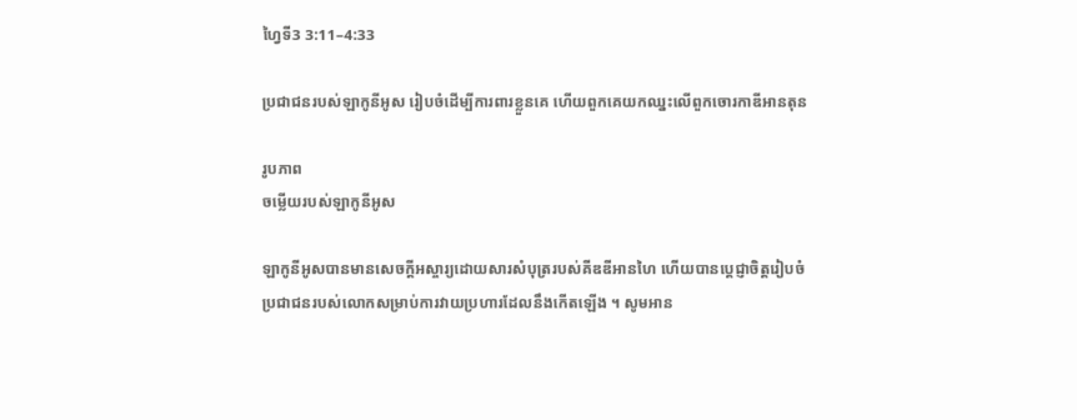ហ្វៃទី3 3:11–4:33

ប្រជាជនរបស់ឡាកូនីអូស រៀបចំដើម្បីការពារខ្លួនគេ ហើយពួកគេយកឈ្នះលើពួកចោរកាឌីអានតុន

រូបភាព
ចម្លើយរបស់ឡាកូនីអូស

ឡាកូនីអូសបានមានសេចក្ដីអស្ចារ្យដោយសារសំបុត្ររបស់គីឌឌីអានហៃ ហើយបានប្ដេជ្ញាចិត្តរៀបចំប្រជាជនរបស់លោកសម្រាប់ការវាយប្រហារដែលនឹងកើតឡើង ។ សូមអាន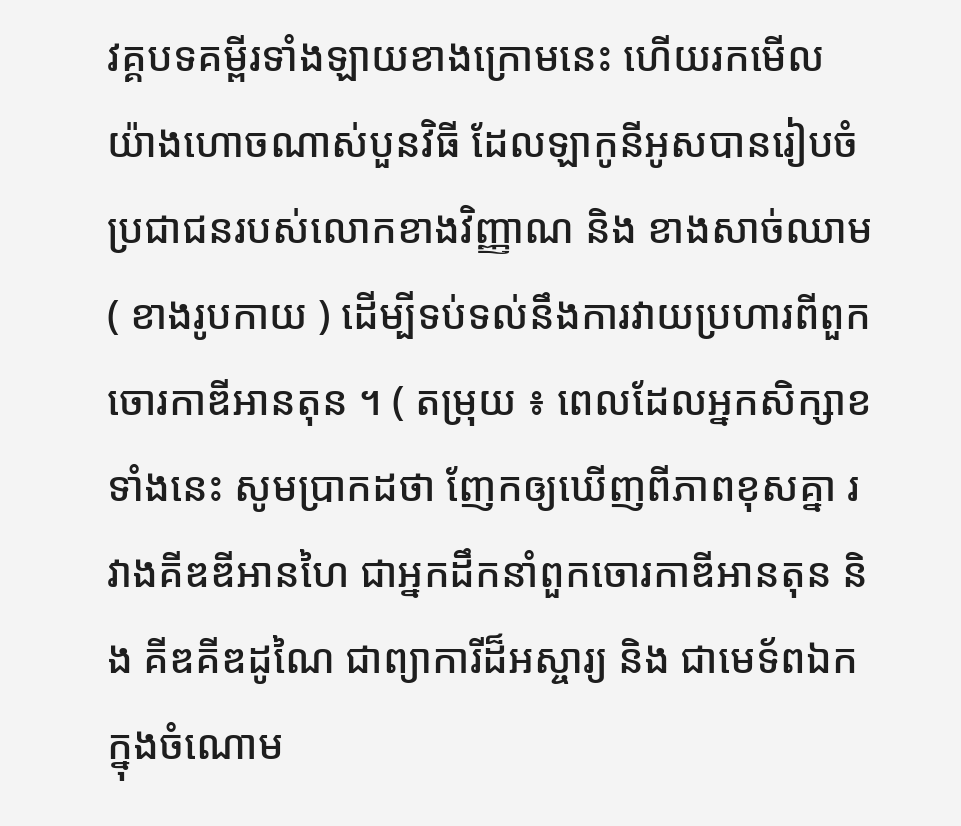វគ្គបទគម្ពីរទាំងឡាយខាងក្រោមនេះ ហើយរកមើលយ៉ាងហោចណាស់បួនវិធី ដែលឡាកូនីអូសបានរៀបចំប្រជាជនរបស់លោកខាងវិញ្ញាណ និង ខាងសាច់ឈាម ( ខាងរូបកាយ ) ដើម្បីទប់ទល់នឹងការវាយប្រហារពីពួកចោរកាឌីអានតុន ។ ( តម្រុយ ៖ ពេលដែលអ្នកសិក្សាខទាំងនេះ សូមប្រាកដថា ញែកឲ្យឃើញពីភាពខុសគ្នា រវាងគីឌឌីអានហៃ ជាអ្នកដឹកនាំពួកចោរកាឌីអានតុន និង គីឌគីឌដូណៃ ជាព្យាការីដ៏អស្ចារ្យ និង ជាមេទ័ពឯកក្នុងចំណោម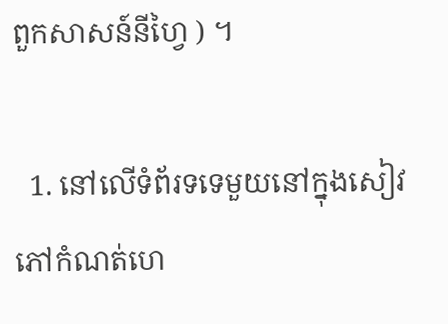ពួកសាសន៍នីហ្វៃ ) ។

  1. នៅលើទំព័រទទេមួយនៅក្នុងសៀវភៅកំណត់ហេ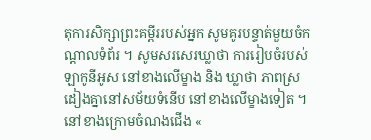តុការសិក្សាព្រះគម្ពីររបស់អ្នក សូមគូរបន្ទាត់មួយចំកណ្ដាលទំព័រ ។ សូមសរសេរឃ្លាថា ការរៀបចំរបស់ឡាកូនីអូស នៅខាងលើម្ខាង និង ឃ្លាថា ភាពស្រដៀងគ្នានៅសម័យទំនើប នៅខាងលើម្ខាងទៀត ។ នៅខាងក្រោមចំណងជើង «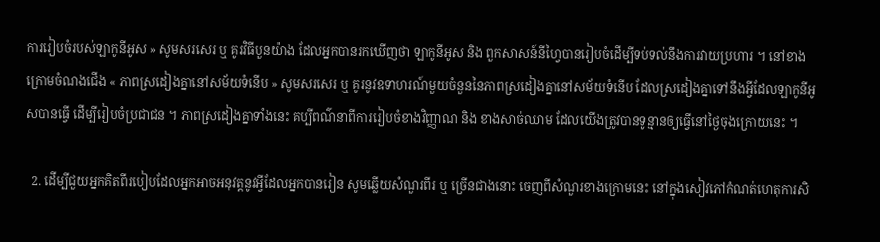ការរៀបចំរបស់ឡាកូនីអូស » សូមសរសេរ ឬ គូរវិធីបួនយ៉ាង ដែលអ្នកបានរកឃើញថា ឡាកូនីអូស និង ពួកសាសន៍នីហ្វៃបានរៀបចំដើម្បីទប់ទល់នឹងការវាយប្រហារ ។ នៅខាងក្រោមចំណងជើង « ភាពស្រដៀងគ្នានៅសម័យទំនើប » សូមសរសេរ ឬ គូរនូវឧទាហរណ៍មួយចំនួននៃភាពស្រដៀងគ្នានៅសម័យទំនើប ដែលស្រដៀងគ្នាទៅនឹងអ្វីដែលឡាកូនីអូសបានធ្វើ ដើម្បីរៀបចំប្រជាជន ។ ភាពស្រដៀងគ្នាទាំងនេះ គប្បីពណ៌នាពីការរៀបចំខាងវិញ្ញាណ និង ខាងសាច់ឈាម ដែលយើងត្រូវបានទូន្មានឲ្យធ្វើនៅថ្ងៃចុងក្រោយនេះ ។

  2. ដើម្បីជួយអ្នកគិតពីរបៀបដែលអ្នកអាចអនុវត្តនូវអ្វីដែលអ្នកបានរៀន សូមឆ្លើយសំណួរពីរ ឬ ច្រើនជាងនោះ ចេញពីសំណួរខាងក្រោមនេះ នៅក្នុងសៀវភៅកំណត់ហេតុការសិ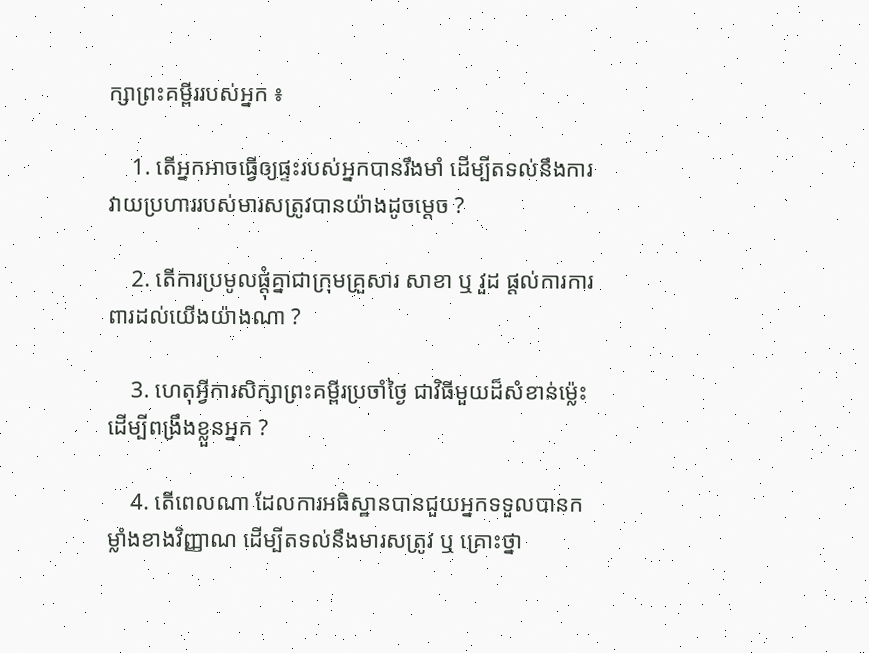ក្សាព្រះគម្ពីររបស់អ្នក ៖

    1. តើអ្នកអាចធ្វើឲ្យផ្ទះរបស់អ្នកបានរឹងមាំ ដើម្បីតទល់នឹងការវាយប្រហាររបស់មារសត្រូវបានយ៉ាងដូចម្ដេច ?

    2. តើការប្រមូលផ្ដុំគ្នាជាក្រុមគ្រួសារ សាខា ឬ វួដ ផ្ដល់ការការពារដល់យើងយ៉ាងណា ?

    3. ហេតុអ្វីការសិក្សាព្រះគម្ពីរប្រចាំថ្ងៃ ជាវិធីមួយដ៏សំខាន់ម្ល៉េះ ដើម្បីពង្រឹងខ្លួនអ្នក ?

    4. តើពេលណា ដែលការអធិស្ឋានបានជួយអ្នកទទួលបានកម្លាំងខាងវិញ្ញាណ ដើម្បីតទល់នឹងមារសត្រូវ ឬ គ្រោះថ្នា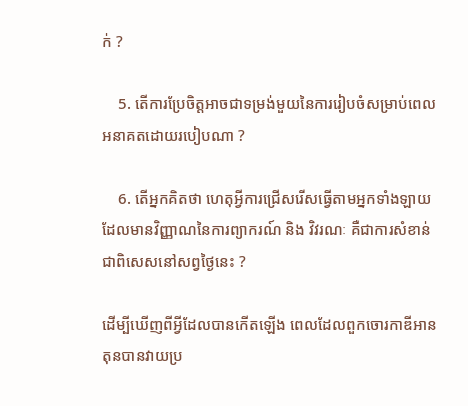ក់ ?

    5. តើការប្រែចិត្តអាចជាទម្រង់មួយនៃការរៀបចំសម្រាប់ពេលអនាគតដោយរបៀបណា ?

    6. តើអ្នកគិតថា ហេតុអ្វីការជ្រើសរើសធ្វើតាមអ្នកទាំងឡាយដែលមានវិញ្ញាណនៃការព្យាករណ៍ និង វិវរណៈ គឺជាការសំខាន់ជាពិសេសនៅសព្វថ្ងៃនេះ ?

ដើម្បីឃើញពីអ្វីដែលបានកើតឡើង ពេលដែលពួកចោរកាឌីអានតុនបានវាយប្រ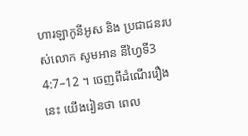ហារឡាកូនីអូស និង ប្រជាជនរបស់លោក សូមអាន នីហ្វៃទី3 4:7–12 ។ ចេញពីដំណើររឿងនេះ យើងរៀនថា ពេល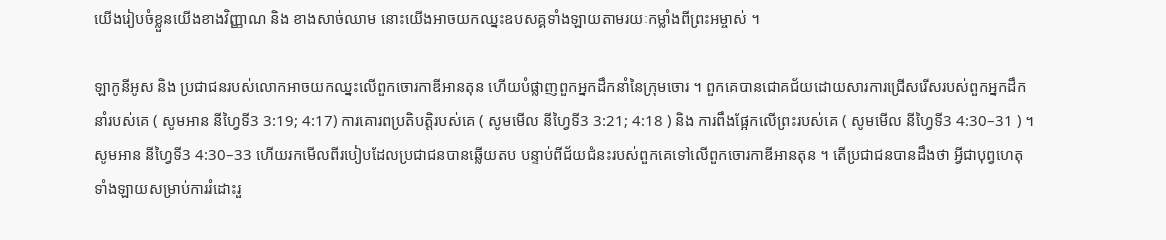យើងរៀបចំខ្លួនយើងខាងវិញ្ញាណ និង ខាងសាច់ឈាម នោះយើងអាចយកឈ្នះឧបសគ្គទាំងឡាយតាមរយៈកម្លាំងពីព្រះអម្ចាស់ ។

ឡាកូនីអូស និង ប្រជាជនរបស់លោកអាចយកឈ្នះលើពួកចោរកាឌីអានតុន ហើយបំផ្លាញពួកអ្នកដឹកនាំនៃក្រុមចោរ ។ ពួកគេបានជោគជ័យដោយសារការជ្រើសរើសរបស់ពួកអ្នកដឹកនាំរបស់គេ ( សូមអាន នីហ្វៃទី3 3:19; 4:17) ការគោរពប្រតិបត្តិរបស់គេ ( សូមមើល នីហ្វៃទី3 3:21; 4:18 ) និង ការពឹងផ្អែកលើព្រះរបស់គេ ( សូមមើល នីហ្វៃទី3 4:30–31 ) ។ សូមអាន នីហ្វៃទី3 4:30–33 ហើយរកមើលពីរបៀបដែលប្រជាជនបានឆ្លើយតប បន្ទាប់ពីជ័យជំនះរបស់ពួកគេទៅលើពួកចោរកាឌីអានតុន ។ តើប្រជាជនបានដឹងថា អ្វីជាបុព្វហេតុទាំងឡាយសម្រាប់ការរំដោះរួ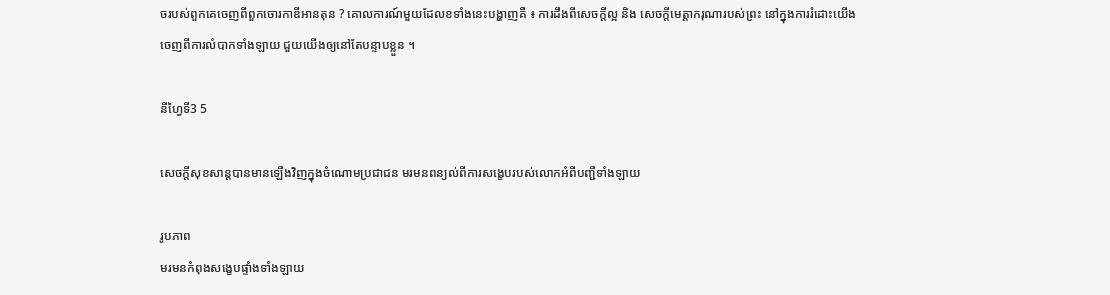ចរបស់ពួកគេចេញពីពួកចោរកាឌីអានតុន ? គោលការណ៍មួយដែលខទាំងនេះបង្ហាញគឺ ៖ ការដឹងពីសេចក្ដីល្អ និង សេចក្ដីមេត្តាករុណារបស់ព្រះ នៅក្នុងការរំដោះយើងចេញពីការលំបាកទាំងឡាយ ជួយយើងឲ្យនៅតែបន្ទាបខ្លួន ។

នីហ្វៃទី3 5

សេចក្ដីសុខសាន្តបានមានឡើងវិញក្នុងចំណោមប្រជាជន មរមនពន្យល់ពីការសង្ខេបរបស់លោកអំពីបញ្ជីទាំងឡាយ

រូបភាព
មរមនកំពុងសង្ខេបផ្ទាំងទាំងឡាយ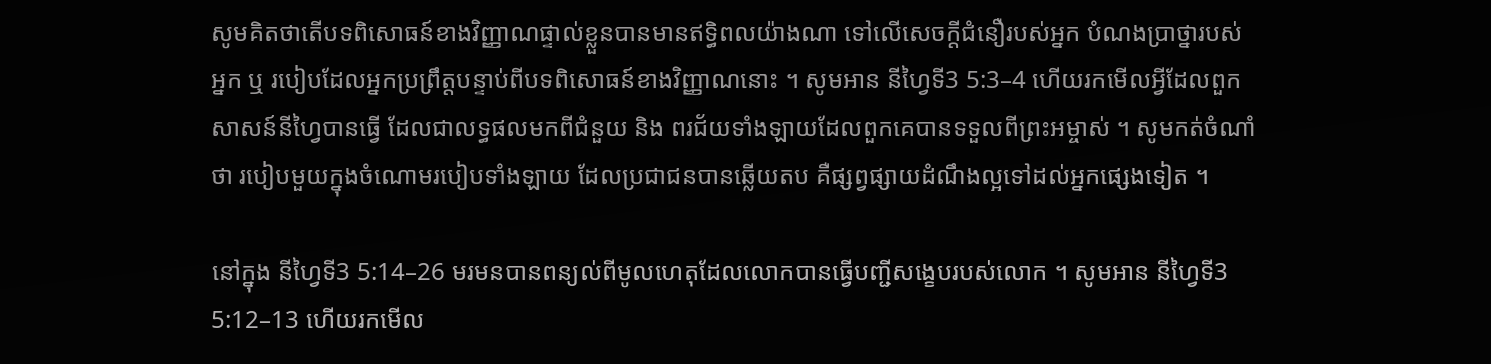សូមគិតថាតើបទពិសោធន៍ខាងវិញ្ញាណផ្ទាល់ខ្លួនបានមានឥទ្ធិពលយ៉ាងណា ទៅលើសេចក្ដីជំនឿរបស់អ្នក បំណងប្រាថ្នារបស់អ្នក ឬ របៀបដែលអ្នកប្រព្រឹត្តបន្ទាប់ពីបទពិសោធន៍ខាងវិញ្ញាណនោះ ។ សូមអាន នីហ្វៃទី3 5:3–4 ហើយរកមើលអ្វីដែលពួកសាសន៍នីហ្វៃបានធ្វើ ដែលជាលទ្ធផលមកពីជំនួយ និង ពរជ័យទាំងឡាយដែលពួកគេបានទទួលពីព្រះអម្ចាស់ ។ សូមកត់ចំណាំថា របៀបមួយក្នុងចំណោមរបៀបទាំងឡាយ ដែលប្រជាជនបានឆ្លើយតប គឺផ្សព្វផ្សាយដំណឹងល្អទៅដល់អ្នកផ្សេងទៀត ។

នៅក្នុង នីហ្វៃទី3 5:14–26 មរមនបានពន្យល់ពីមូលហេតុដែលលោកបានធ្វើបញ្ជីសង្ខេបរបស់លោក ។ សូមអាន នីហ្វៃទី3 5:12–13 ហើយរកមើល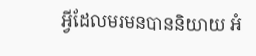អ្វីដែលមរមនបាននិយាយ អំ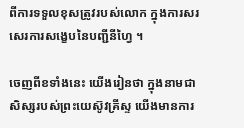ពីការទទួលខុសត្រូវរបស់លោក ក្នុងការសរសេរការសង្ខេបនៃបញ្ជីនីហ្វៃ ។

ចេញពីខទាំងនេះ យើងរៀនថា ក្នុងនាមជាសិស្សរបស់ព្រះយេស៊ូវគ្រីស្ទ យើងមានការ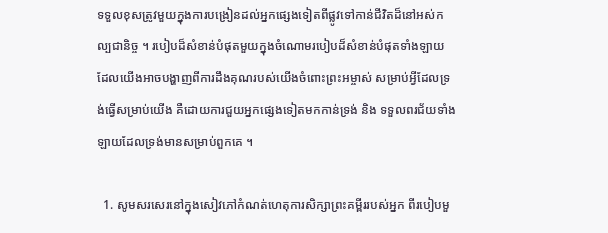ទទួលខុសត្រូវមួយក្នុងការបង្រៀនដល់អ្នកផ្សេងទៀតពីផ្លូវទៅកាន់ជីវិតដ៏នៅអស់កល្បជានិច្ច ។ របៀបដ៏សំខាន់បំផុតមួយក្នុងចំណោមរបៀបដ៏សំខាន់បំផុតទាំងឡាយ ដែលយើងអាចបង្ហាញពីការដឹងគុណរបស់យើងចំពោះព្រះអម្ចាស់ សម្រាប់អ្វីដែលទ្រង់ធ្វើសម្រាប់យើង គឺដោយការជួយអ្នកផ្សេងទៀតមកកាន់ទ្រង់ និង ទទួលពរជ័យទាំងឡាយដែលទ្រង់មានសម្រាប់ពួកគេ ។

  1. សូមសរសេរនៅក្នុងសៀវភៅកំណត់ហេតុការសិក្សាព្រះគម្ពីររបស់អ្នក ពីរបៀបមួ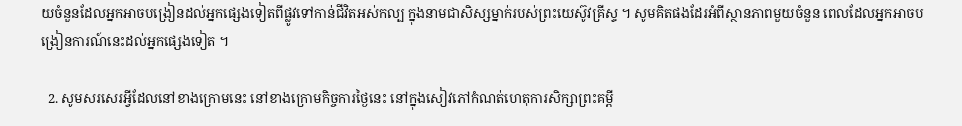យចំនួនដែលអ្នកអាចបង្រៀនដល់អ្នកផ្សេងទៀតពីផ្លូវទៅកាន់ជីវិតអស់កល្ប ក្នុងនាមជាសិស្សម្នាក់របស់ព្រះយេស៊ូវគ្រីស្ទ ។ សូមគិតផងដែរអំពីស្ថានភាពមួយចំនួន ពេលដែលអ្នកអាចបង្រៀនការណ៍នេះដល់អ្នកផ្សេងទៀត ។

  2. សូមសរសេរអ្វីដែលនៅខាងក្រោមនេះ នៅខាងក្រោមកិច្ចការថ្ងៃនេះ នៅក្នុងសៀវភៅកំណត់ហេតុការសិក្សាព្រះគម្ពី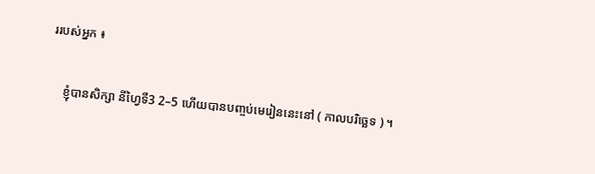ររបស់អ្នក ៖

    ខ្ញុំបានសិក្សា នីហ្វៃទី3 2–5 ហើយបានបញ្ចប់មេរៀននេះនៅ ( កាលបរិច្ឆេទ ) ។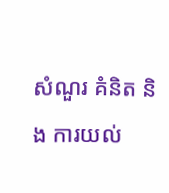សំណួរ គំនិត និង ការយល់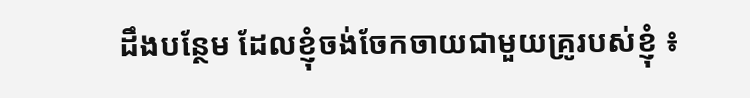ដឹងបន្ថែម ដែលខ្ញុំចង់ចែកចាយជាមួយគ្រូរបស់ខ្ញុំ ៖